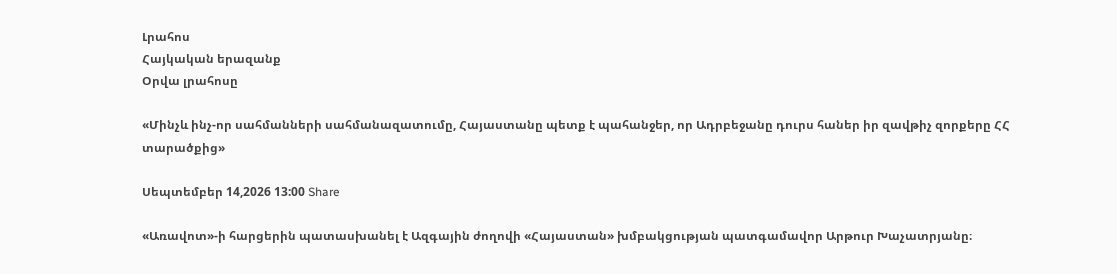Լրահոս
Հայկական երազանք
Օրվա լրահոսը

«Մինչև ինչ-որ սահմանների սահմանազատումը, Հայաստանը պետք է պահանջեր, որ Ադրբեջանը դուրս հաներ իր զավթիչ զորքերը ՀՀ տարածքից»

Սեպտեմբեր 14,2026 13:00 Share

«Առավոտ»-ի հարցերին պատասխանել է Ազգային ժողովի «Հայաստան» խմբակցության պատգամավոր Արթուր Խաչատրյանը։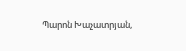Պարոն Խաչատրյան,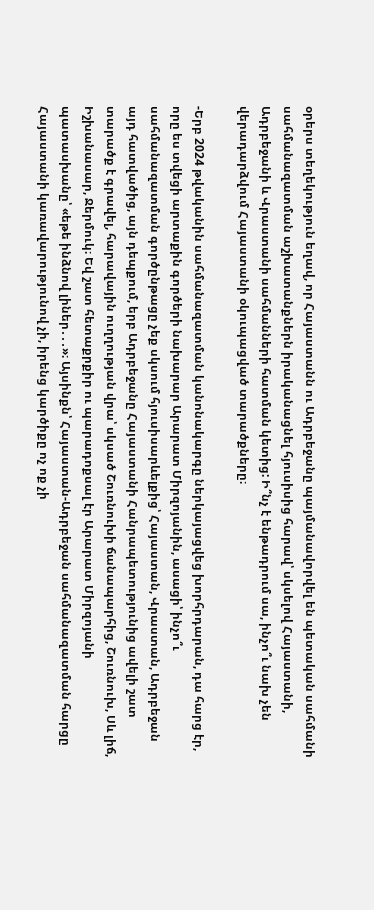օրերս տեղեկություն եղավ, որ Հայաստանն ու Ադրբեջանը պայմանավորվել են պետական սահմանի սահմանազատման աշխատանքներն իրականացնել հյուսիսից հարավ՝ սկսելով Հայաստանի, Ադրբեջանի և Վրաստանի սահմանների հատման կետից: Ի՞նչ է ենթադրում սա, ինչո՞ւ նախ չեն վերադարձվում Հայաստանի օկուպացված տարածքները։

-Երբ 2024 թվականին սահմանազատման կանոնակարգը ներկայացվեց խորհրդարան, դա հարց էր, որը ես տվեցի արտաքին գործերի նախարար Արարատ Միրզոյանին, ասացի՝ ինչո՞ւ սահմանազատման գործընթացը չեք սկսում հյուսիսարևելքից՝ Հայաստան, Վրաստան, Ադրբեջան այդ հատվածից, այն դեպքում, երբ Ադրբեջանը Հայաստանի Հանրապետությունից ավելի շատ տարածք է գրավել, հարավային ուղղության վրա՝ սկսած Շուռնուխի ճանապարհից, Շուռնուխ, Սև լիճ, Իշխանասար, Ջերմուկ։ Եվ շատ հետաքրքիր ու պարադոքսալ էր Արարատ Միրզոյանի պատասխանը՝ «եթե ինձնով լիներ․․․»։ Այսինքն՝ Հայաստան-Ադրբեջան սահմանազատման հարցը Հայաստանի կառավարությունով չի, իրենց կարծիքը ոչ ոք չի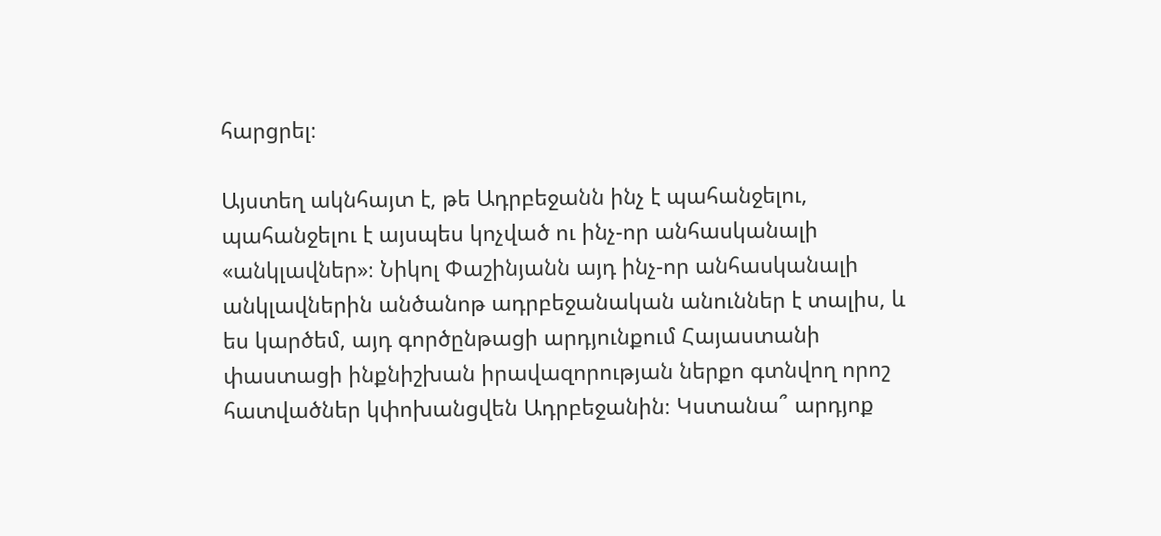հարցրել։

Այստեղ ակնհայտ է, թե Ադրբեջանն ինչ է պահանջելու, պահանջելու է այսպես կոչված ու ինչ-որ անհասկանալի «անկլավներ»։ Նիկոլ Փաշինյանն այդ ինչ-որ անհասկանալի անկլավներին անծանոթ ադրբեջանական անուններ է տալիս, և ես կարծեմ, այդ գործընթացի արդյունքում Հայաստանի փաստացի ինքնիշխան իրավազորության ներքո գտնվող որոշ հատվածներ կփոխանցվեն Ադրբեջանին։ Կստանա՞ արդյոք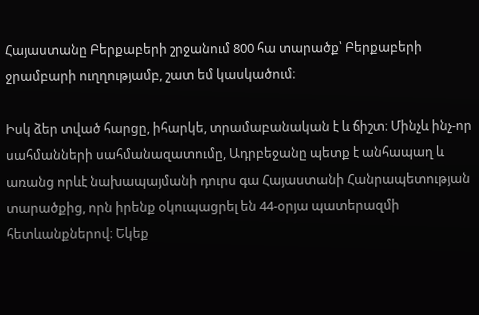Հայաստանը Բերքաբերի շրջանում 800 հա տարածք՝ Բերքաբերի ջրամբարի ուղղությամբ, շատ եմ կասկածում։

Իսկ ձեր տված հարցը, իհարկե, տրամաբանական է և ճիշտ։ Մինչև ինչ-որ սահմանների սահմանազատումը, Ադրբեջանը պետք է անհապաղ և առանց որևէ նախապայմանի դուրս գա Հայաստանի Հանրապետության տարածքից, որն իրենք օկուպացրել են 44-օրյա պատերազմի հետևանքներով։ Եկեք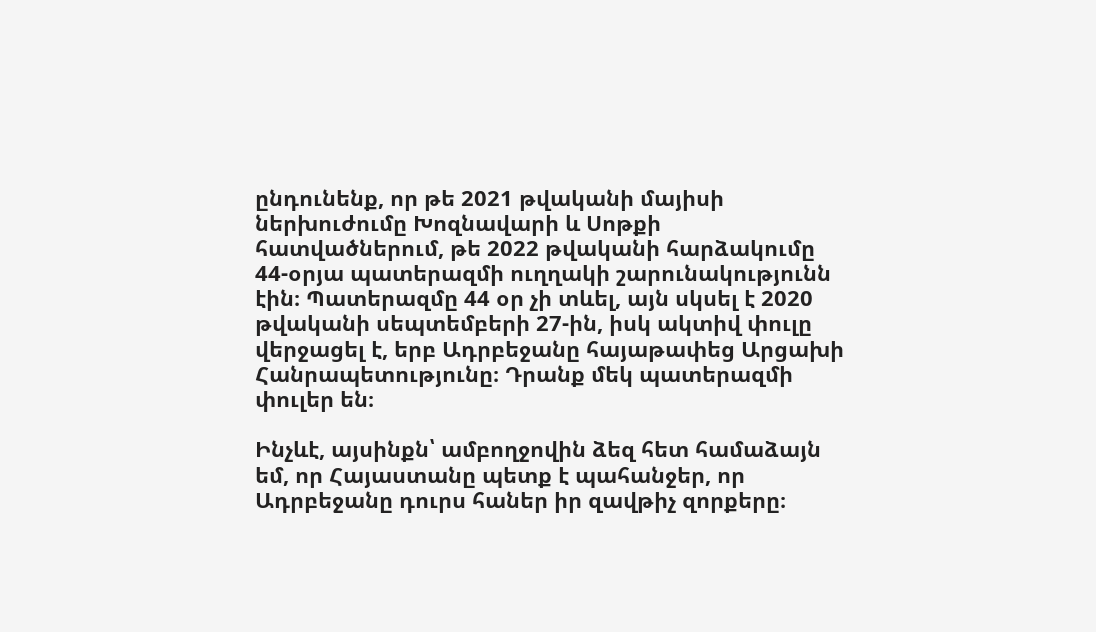ընդունենք, որ թե 2021 թվականի մայիսի ներխուժումը Խոզնավարի և Սոթքի հատվածներում, թե 2022 թվականի հարձակումը 44-օրյա պատերազմի ուղղակի շարունակությունն էին։ Պատերազմը 44 օր չի տևել, այն սկսել է 2020 թվականի սեպտեմբերի 27-ին, իսկ ակտիվ փուլը վերջացել է, երբ Ադրբեջանը հայաթափեց Արցախի Հանրապետությունը։ Դրանք մեկ պատերազմի փուլեր են։

Ինչևէ, այսինքն՝ ամբողջովին ձեզ հետ համաձայն եմ, որ Հայաստանը պետք է պահանջեր, որ Ադրբեջանը դուրս հաներ իր զավթիչ զորքերը։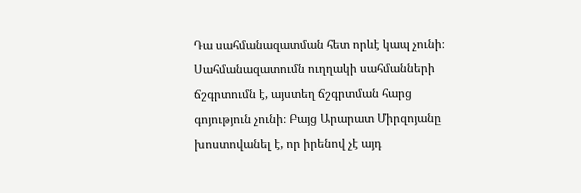Դա սահմանազատման հետ որևէ կապ չունի։ Սահմանազատումն ուղղակի սահմանների ճշգրտումն է, այստեղ ճշգրտման հարց գոյություն չունի։ Բայց Արարատ Միրզոյանը խոստովանել է, որ իրենով չէ այդ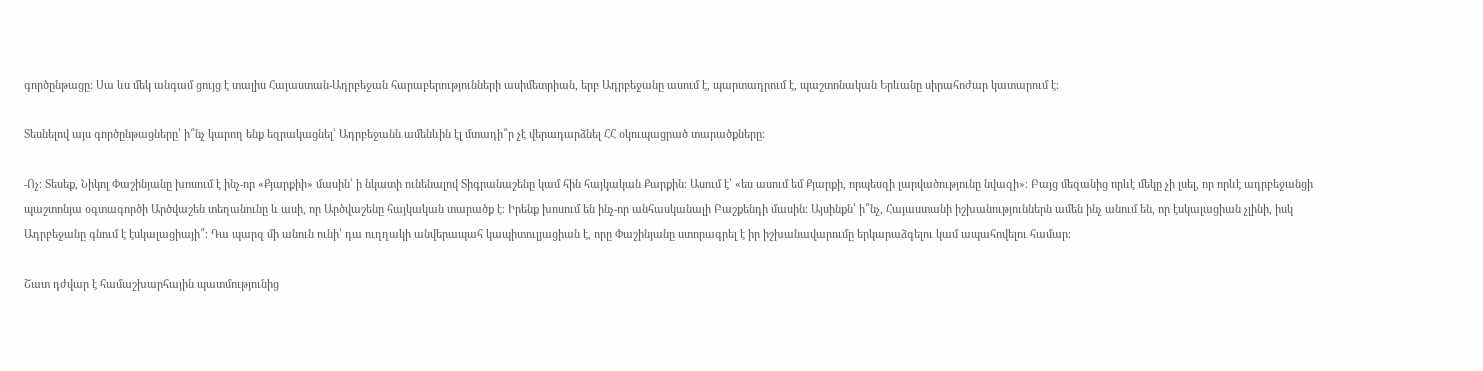գործընթացը։ Սա ևս մեկ անգամ ցույց է տալիս Հայաստան-Ադրբեջան հարաբերությունների ասիմետրիան, երբ Ադրբեջանը ասում է, պարտադրում է, պաշտոնական Երևանը սիրահոժար կատարում է։

Տեսնելով այս գործընթացները՝ ի՞նչ կարող ենք եզրակացնել՝ Ադրբեջանն ամենևին էլ մտադի՞ր չէ վերադարձնել ՀՀ օկուպացրած տարածքները։

-Ոչ։ Տեսեք, Նիկոլ Փաշինյանը խոսում է ինչ-որ «Քյարքիի» մասին՝ ի նկատի ունենալով Տիգրանաշենը կամ հին հայկական Քարքին։ Ասում է՝ «ես ասում եմ Քյարքի, որպեսզի լարվածությունը նվազի»։ Բայց մեզանից որևէ մեկը չի լսել, որ որևէ ադրբեջանցի պաշտոնյա օգտագործի Արծվաշեն տեղանունը և ասի, որ Արծվաշենը հայկական տարածք է։ Իրենք խոսում են ինչ-որ անհասկանալի Բաշքենդի մասին։ Այսինքն՝ ի՞նչ, Հայաստանի իշխանություններն ամեն ինչ անում են, որ էսկալացիան չլինի, իսկ Ադրբեջանը գնում է էսկալացիայի՞։ Դա պարզ մի անուն ունի՝ դա ուղղակի անվերապահ կապիտուլյացիան է, որը Փաշինյանը ստորագրել է իր իշխանավարումը երկարաձգելու կամ ապահովելու համար։

Շատ դժվար է համաշխարհային պատմությունից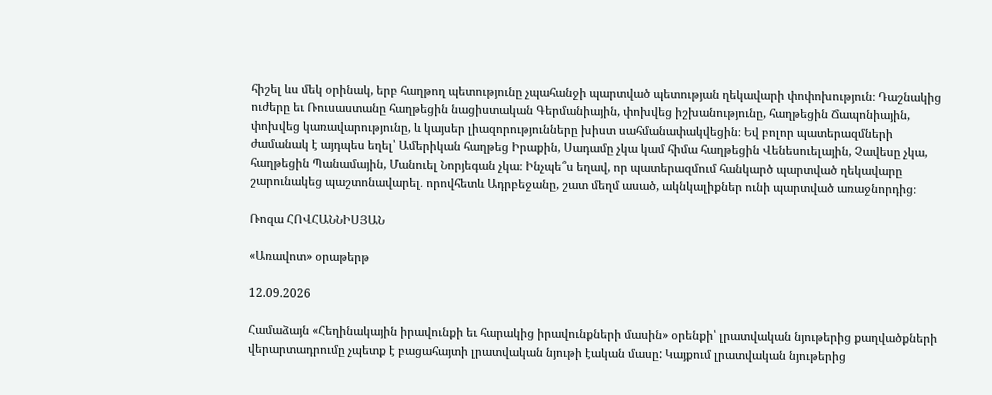հիշել ևս մեկ օրինակ, երբ հաղթող պետությունը չպահանջի պարտված պետության ղեկավարի փոփոխություն։ Դաշնակից ուժերը եւ Ռուսաստանը հաղթեցին նացիստական Գերմանիային, փոխվեց իշխանությունը, հաղթեցին Ճապոնիային, փոխվեց կառավարությունը, և կայսեր լիազորությունները խիստ սահմանափակվեցին։ Եվ բոլոր պատերազմների ժամանակ է այդպես եղել՝ Ամերիկան հաղթեց Իրաքին, Սադամը չկա կամ հիմա հաղթեցին Վենեսուելային, Չավեսը չկա, հաղթեցին Պանամային, Մանուել Նորյեգան չկա։ Ինչպե՞ս եղավ, որ պատերազմում հանկարծ պարտված ղեկավարը շարունակեց պաշտոնավարել․ որովհետև Ադրբեջանը, շատ մեղմ ասած, ակնկալիքներ ունի պարտված առաջնորդից։

Ռոզա ՀՈՎՀԱՆՆԻՍՅԱՆ

«Առավոտ» օրաթերթ

12.09.2026

Համաձայն «Հեղինակային իրավունքի եւ հարակից իրավունքների մասին» օրենքի՝ լրատվական նյութերից քաղվածքների վերարտադրումը չպետք է բացահայտի լրատվական նյութի էական մասը: Կայքում լրատվական նյութերից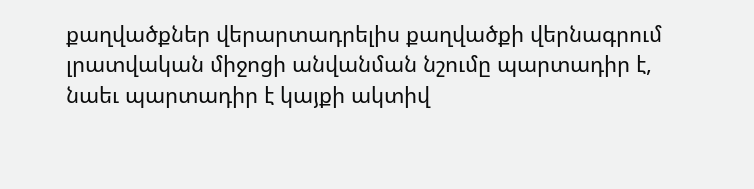քաղվածքներ վերարտադրելիս քաղվածքի վերնագրում լրատվական միջոցի անվանման նշումը պարտադիր է, նաեւ պարտադիր է կայքի ակտիվ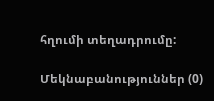հղումի տեղադրումը:

Մեկնաբանություններ (0)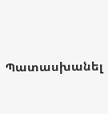Պատասխանել